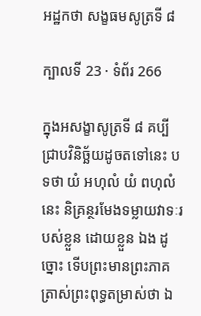អដ្ឋកថា សង្ខធមសូត្រទី ៨

ក្បាលទី 23 · ទំព័រ 266

ក្នុងអសង្ខាសូត្រទី ៨ គប្បីជ្រាបវិនិច្ឆ័យដូចតទៅនេះ បទថា យំ អហុលំ យំ ពហុលំ នេះ និគ្រន្ថរមែងទម្លាយវាទៈរបស់ខ្លួន ដោយខ្លួន ឯង ដូច្នោះ ទើបព្រះមានព្រះភាគត្រាស់ព្រះពុទ្ធតម្រាស់ថា ឯ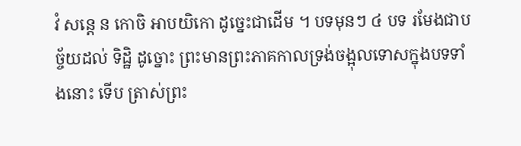វំ សន្តេ ន កោចិ អាបយិកោ ដូច្នេះជាដើម ។ បទមុនៗ ៤ បទ រមែងជាបច្ច័យដល់ ទិដ្ឋិ ដូច្នោះ ព្រះមានព្រះភាគកាលទ្រង់ចង្អុលទោសក្នុងបទទាំងនោះ ទើប ត្រាស់ព្រះ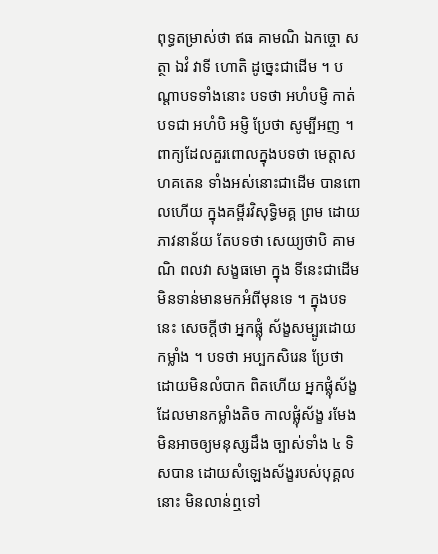ពុទ្ធតម្រាស់ថា ឥធ គាមណិ ឯកច្ចោ សត្ថា ឯវំ វាទី ហោតិ ដូច្នេះជាដើម ។ បណ្តាបទទាំងនោះ បទថា អហំបម្ញិ កាត់បទជា អហំបិ អម្ញិ ប្រែថា សូម្បីអញ ។ ពាក្យដែលគួរពោលក្នុងបទថា មេត្តាសហគតេន ទាំងអស់នោះជាដើម បានពោលហើយ ក្នុងគម្ពីរវិសុទ្ធិមគ្គ ព្រម ដោយភាវនាន័យ តែបទថា សេយ្យថាបិ គាមណិ ពលវា សង្ខធមោ ក្នុង ទីនេះជាដើម មិនទាន់មានមកអំពីមុនទេ ។ ក្នុងបទនេះ សេចក្តីថា អ្នកផ្លុំ ស័ង្ខសម្បូរដោយកម្លាំង ។ បទថា អប្បកសិរេន ប្រែថា ដោយមិនលំបាក ពិតហើយ អ្នកផ្លុំស័ង្ខដែលមានកម្លាំងតិច កាលផ្លុំស័ង្ខ រមែងមិនអាចឲ្យមនុស្សដឹង ច្បាស់ទាំង ៤ ទិសបាន ដោយសំឡេងស័ង្ខរបស់បុគ្គលនោះ មិនលាន់ឮទៅ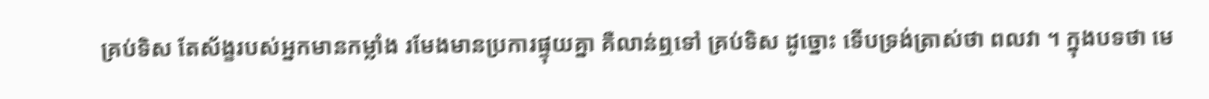គ្រប់ទិស តែស័ង្ខរបស់អ្នកមានកម្លាំង រមែងមានប្រការផ្ទុយគ្នា គឺលាន់ឮទៅ គ្រប់ទិស ដូច្នោះ ទើបទ្រង់ត្រាស់ថា ពលវា ។ ក្នុងបទថា មេ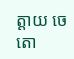ត្តាយ ចេតោ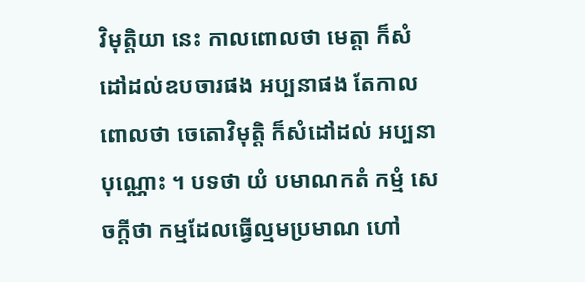វិមុត្តិយា នេះ កាលពោលថា មេត្តា ក៏សំដៅដល់ឧបចារផង អប្បនាផង តែកាលពោលថា ចេតោវិមុត្តិ ក៏សំដៅដល់ អប្បនាបុណ្ណោះ ។ បទថា យំ បមាណកតំ កម្មំ សេចក្តីថា កម្មដែលធ្វើល្មមប្រមាណ ហៅ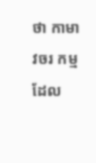ថា កាមាវចរ កម្មដែល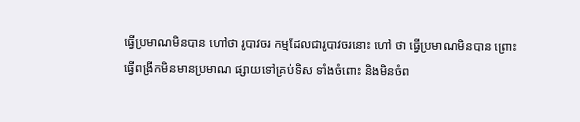ធ្វើប្រមាណមិនបាន ហៅថា រូបាវចរ កម្មដែលជារូបាវចរនោះ ហៅ ថា ធ្វើប្រមាណមិនបាន ព្រោះធ្វើពង្រីកមិនមានប្រមាណ ផ្សាយទៅគ្រប់ទិស ទាំងចំពោះ និងមិនចំព